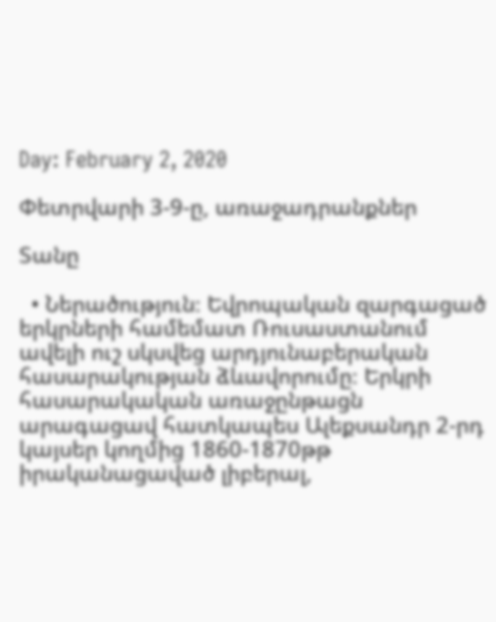Day: February 2, 2020

Փետրվարի 3-9-ը, առաջադրանքներ

Տանը

  • Ներածություն։ Եվրոպական զարգացած երկրների համեմատ Ռուսաստանում ավելի ուշ սկսվեց արդյունաբերական հասարակության ձևավորումը։ Երկրի հասարակական առաջընթացն արագացավ հատկապես Ալեքսանդր 2-րդ կայսեր կողմից 1860-1870թթ իրականացաված լիբերալ,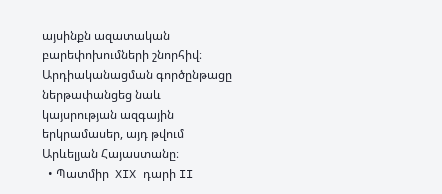այսինքն ազատական բարեփոխումների շնորհիվ։ Արդիականացման գործընթացը ներթափանցեց նաև կայսրության ազգային երկրամասեր, այդ թվում Արևելյան Հայաստանը։
  • Պատմիր  XIX դարի II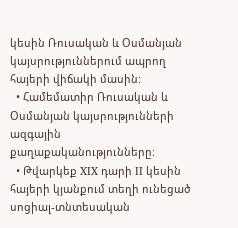կեսին Ռուսական և Օսմանյան կայսրություններում ապրող հայերի վիճակի մասին:
  • Համեմատիր Ռուսական և Օսմանյան կայսրությունների ազգային քաղաքականությունները:
  • Թվարկեք XIX դարի II կեսին հայերի կյանքում տեղի ունեցած սոցիալ-տնտեսական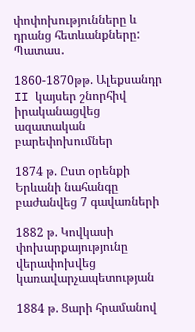փոփոխությունները և դրանց հետևանքները: Պատաս․

1860-1870թթ. Ալեքսանդր II կայսեր շնորհիվ իրականացվեց  ազատական բարեփոխումներ

1874 թ. Ըստ օրենքի Երևանի նահանգը բաժանվեց 7 գավառների

1882 թ. Կովկասի փոխարքայությունը վերափոխվեց կառավարչապետության

1884 թ. Ցարի հրամանով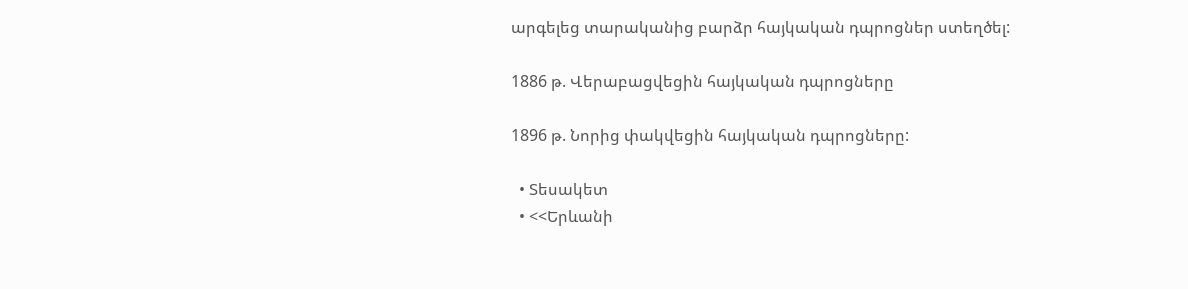արգելեց տարականից բարձր հայկական դպրոցներ ստեղծել:

1886 թ. Վերաբացվեցին հայկական դպրոցները

1896 թ. Նորից փակվեցին հայկական դպրոցները:

  • Տեսակետ
  • <<Երևանի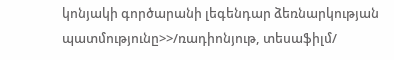կոնյակի գործարանի լեգենդար ձեռնարկության պատմությունը>>/ռադիոնյութ, տեսաֆիլմ/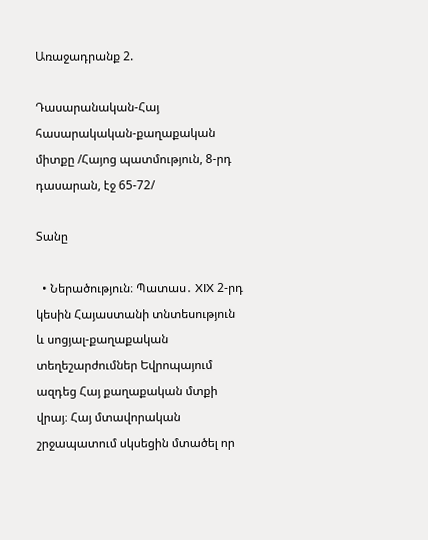Առաջադրանք 2.

Դասարանական-Հայ հասարակական-քաղաքական միտքը /Հայոց պատմություն, 8-րդ դասարան, էջ 65-72/

Տանը

  • Ներածություն։ Պատաս․ XIX 2-րդ կեսին Հայաստանի տնտեսություն և սոցյալ-քաղաքական տեղեշարժումներ Եվրոպայում ազդեց Հայ քաղաքական մտքի վրայ։ Հայ մտավորական շրջապատում սկսեցին մտածել որ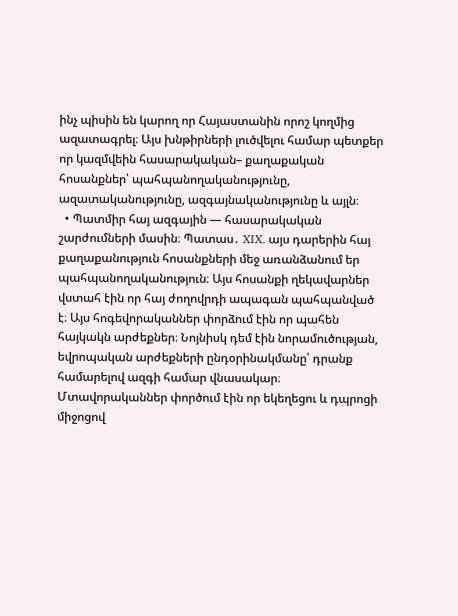ինչ պիսին են կարող որ Հայաստանին որոշ կողմից ազատագրել։ Այս խնթիրների լուծվելու համար պետքեր որ կազմվեին հասարակական– քաղաքական հոսանքներ՝ պահպանողականությունը, ազատականությունը, ազգայնականությունը և այլն։
  • Պատմիր հայ ազգային — հասարակական շարժումների մասին։ Պատաս․ XIX. այս դարերին հայ քաղաքանություն հոսանքների մեջ առանձանում եր պահպանողականություն։ Այս հոսանքի ղեկավարներ վստահ էին որ հայ ժողովրդի ապագան պահպանված է։ Այս հոգեվորականներ փորձում էին որ պահեն հայկակն արժեքներ։ Նոյնիսկ դեմ էին նորամուծության, եվրոպական արժեքների ընդօրինակմանը՝ դրանք համարելով ազգի համար վնասակար։ Մտավորականներ փործում էին որ եկեղեցու և դպրոցի միջոցով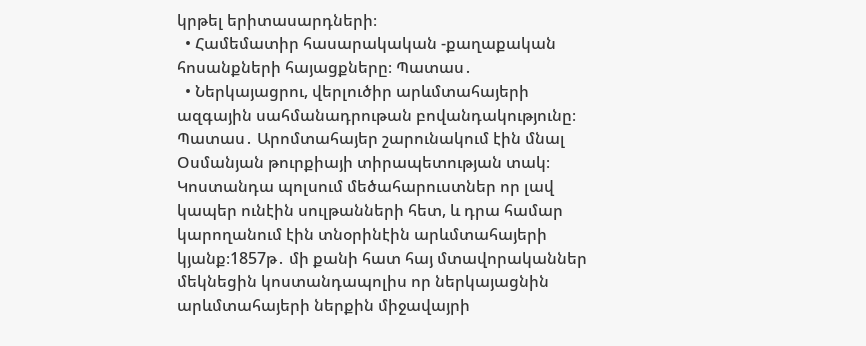կրթել երիտասարդների։
  • Համեմատիր հասարակական -քաղաքական հոսանքների հայացքները։ Պատաս․
  • Ներկայացրու, վերլուծիր արևմտահայերի ազգային սահմանադրութան բովանդակությունը։ Պատաս․ Արոմտահայեր շարունակում էին մնալ Օսմանյան թուրքիայի տիրապետության տակ։ Կոստանդա պոլսում մեծահարուստներ որ լավ կապեր ունէին սուլթանների հետ, և դրա համար կարողանում էին տնօրինէին արևմտահայերի կյանք։1857թ․ մի քանի հատ հայ մտավորականներ մեկնեցին կոստանդապոլիս որ ներկայացնին արևմտահայերի ներքին միջավայրի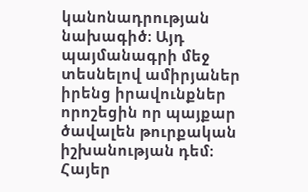կանոնադրության նախագիծ։ Այդ պայմանագրի մեջ տեսնելով ամիրյաներ իրենց իրավունքներ որոշեցին որ պայքար ծավալեն թուրքական իշխանության դեմ։ Հայեր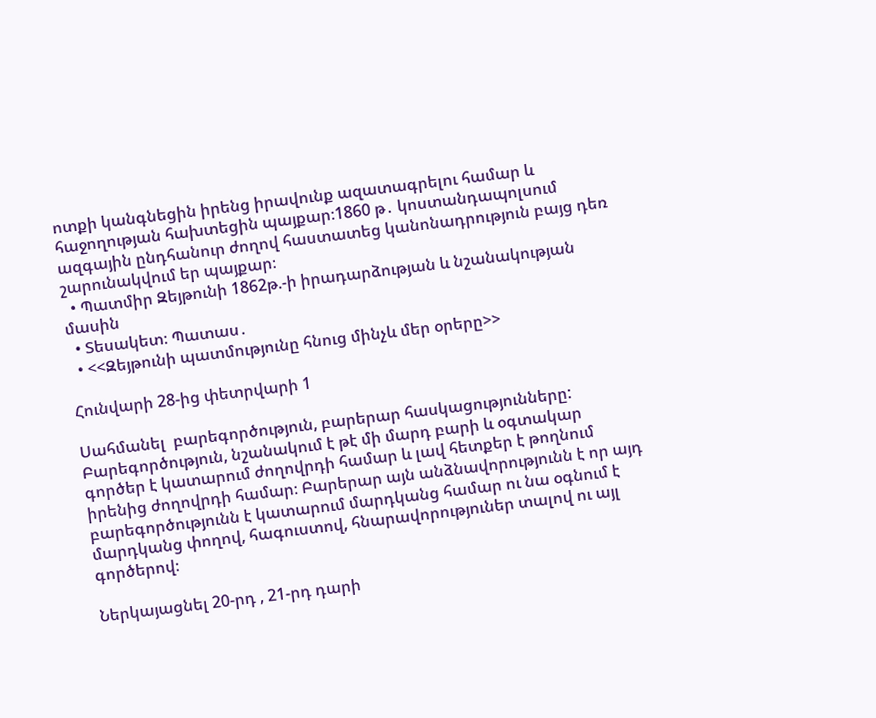ոտքի կանգնեցին իրենց իրավունք ազատագրելու համար և հաջողության հախտեցին պայքար։1860 թ․ կոստանդապոլսում ազգային ընդհանուր ժողով հաստատեց կանոնադրություն բայց դեռ շարունակվում եր պայքար։
  • Պատմիր Զեյթունի 1862թ.-ի իրադարձության և նշանակության  մասին
  • Տեսակետ։ Պատաս․
  • <<Զեյթունի պատմությունը հնուց մինչև մեր օրերը>>

Հունվարի 28-ից փետրվարի 1

Սահմանել  բարեգործություն, բարերար հասկացությունները: Բարեգործություն, նշանակում է թէ մի մարդ բարի և օգտակար գործեր է կատարում ժողովրդի համար և լավ հետքեր է թողնում իրենից ժողովրդի համար։ Բարերար այն անձնավորությունն է որ այդ բարեգործությունն է կատարում մարդկանց համար ու նա օգնում է մարդկանց փողով, հագուստով, հնարավորություներ տալով ու այլ գործերով։

Ներկայացնել 20-րդ , 21-րդ դարի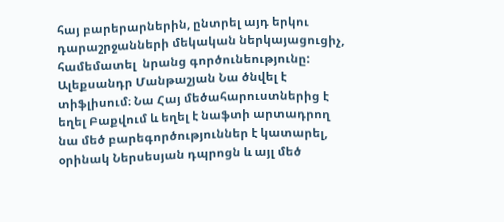հայ բարերարներին, ընտրել այդ երկու դարաշրջանների մեկական ներկայացուցիչ, համեմատել  նրանց գործունեությունը: Ալեքսանդր Մանթաշյան Նա ծնվել է տիֆլիսում։ Նա Հայ մեծահարուստներից է եղել Բաքվում և եղել է նաֆտի արտադրող նա մեծ բարեգործություններ է կատարել, օրինակ Ներսեսյան դպրոցն և այլ մեծ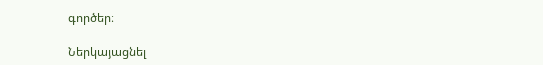գործեր։

Ներկայացնել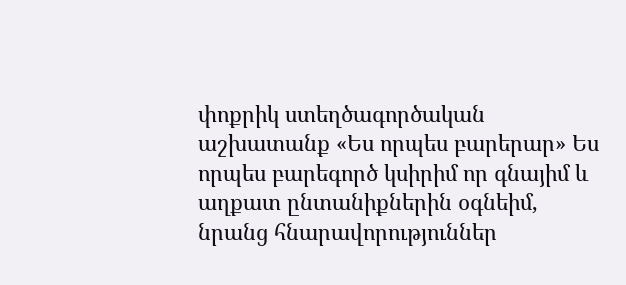փոքրիկ ստեղծագործական աշխատանք «Ես որպես բարերար» Ես որպես բարեգործ կսիրիմ որ գնայիմ և աղքատ ընտանիքներին օգնեիմ, նրանց հնարավորություններ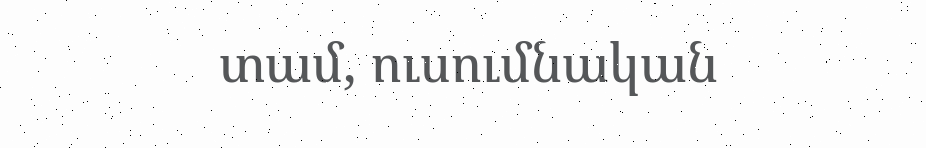տամ, ուսումնական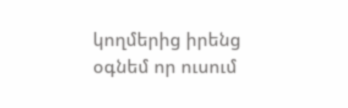կողմերից իրենց օգնեմ որ ուսում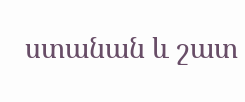ստանան և շատ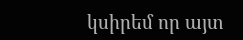կսիրեմ որ այտ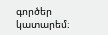գործեր կատարեմ։